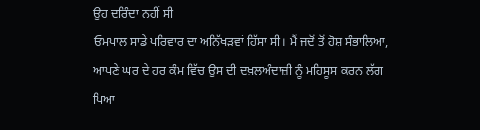ਉਹ ਦਰਿੰਦਾ ਨਹੀਂ ਸੀ
ਓਮਪਾਲ ਸਾਡੇ ਪਰਿਵਾਰ ਦਾ ਅਨਿੱਖੜਵਾਂ ਹਿੱਸਾ ਸੀ। ਮੈਂ ਜਦੋਂ ਤੋਂ ਹੋਸ਼ ਸੰਭਾਲਿਆ, ਆਪਣੇ ਘਰ ਦੇ ਹਰ ਕੰਮ ਵਿੱਚ ਉਸ ਦੀ ਦਖ਼ਲਅੰਦਾਜ਼ੀ ਨੂੰ ਮਹਿਸੂਸ ਕਰਨ ਲੱਗ ਪਿਆ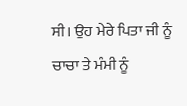ਸੀ। ਉਹ ਮੇਰੇ ਪਿਤਾ ਜੀ ਨੂੰ ਚਾਚਾ ਤੇ ਮੰਮੀ ਨੂੰ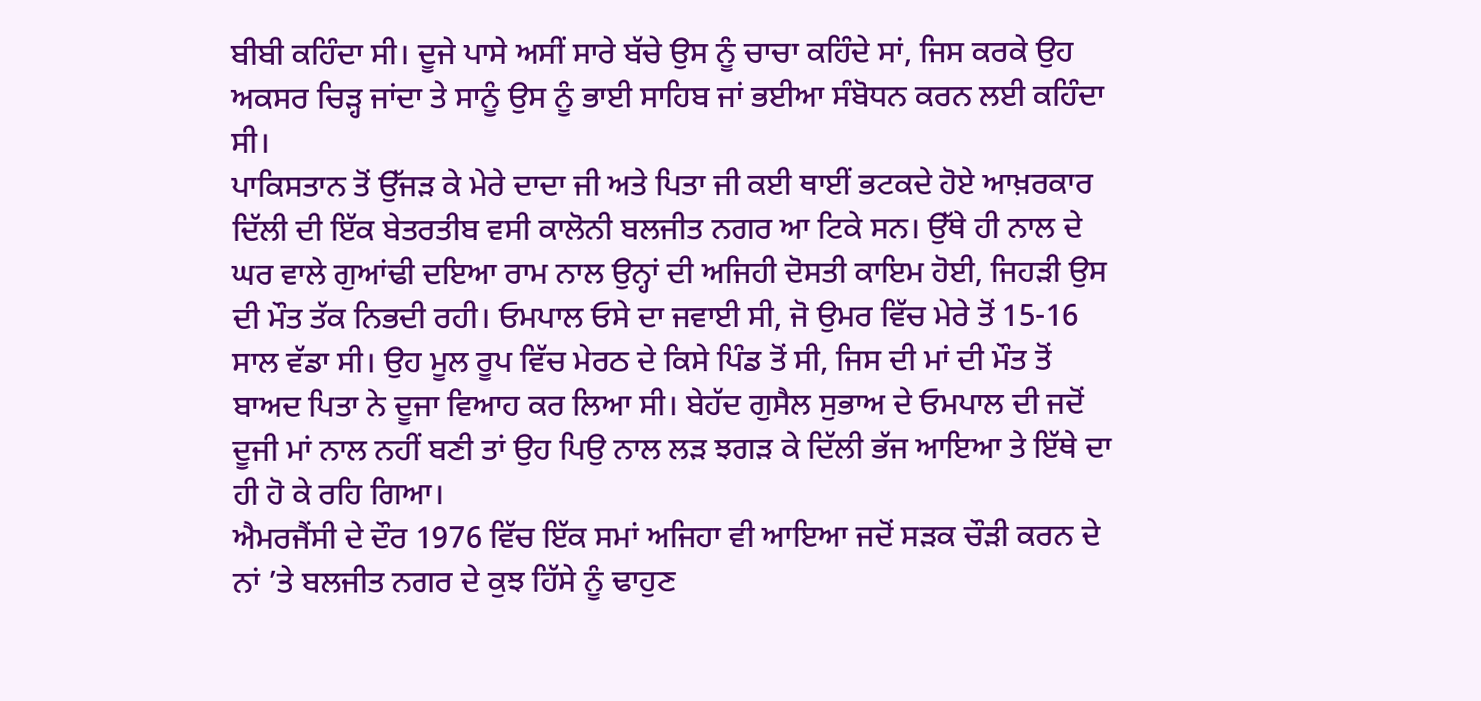ਬੀਬੀ ਕਹਿੰਦਾ ਸੀ। ਦੂਜੇ ਪਾਸੇ ਅਸੀਂ ਸਾਰੇ ਬੱਚੇ ਉਸ ਨੂੰ ਚਾਚਾ ਕਹਿੰਦੇ ਸਾਂ, ਜਿਸ ਕਰਕੇ ਉਹ ਅਕਸਰ ਚਿੜ੍ਹ ਜਾਂਦਾ ਤੇ ਸਾਨੂੰ ਉਸ ਨੂੰ ਭਾਈ ਸਾਹਿਬ ਜਾਂ ਭਈਆ ਸੰਬੋਧਨ ਕਰਨ ਲਈ ਕਹਿੰਦਾ ਸੀ।
ਪਾਕਿਸਤਾਨ ਤੋਂ ਉੱਜੜ ਕੇ ਮੇਰੇ ਦਾਦਾ ਜੀ ਅਤੇ ਪਿਤਾ ਜੀ ਕਈ ਥਾਈਂ ਭਟਕਦੇ ਹੋਏ ਆਖ਼ਰਕਾਰ ਦਿੱਲੀ ਦੀ ਇੱਕ ਬੇਤਰਤੀਬ ਵਸੀ ਕਾਲੋਨੀ ਬਲਜੀਤ ਨਗਰ ਆ ਟਿਕੇ ਸਨ। ਉੱਥੇ ਹੀ ਨਾਲ ਦੇ ਘਰ ਵਾਲੇ ਗੁਆਂਢੀ ਦਇਆ ਰਾਮ ਨਾਲ ਉਨ੍ਹਾਂ ਦੀ ਅਜਿਹੀ ਦੋਸਤੀ ਕਾਇਮ ਹੋਈ, ਜਿਹੜੀ ਉਸ ਦੀ ਮੌਤ ਤੱਕ ਨਿਭਦੀ ਰਹੀ। ਓਮਪਾਲ ਓਸੇ ਦਾ ਜਵਾਈ ਸੀ, ਜੋ ਉਮਰ ਵਿੱਚ ਮੇਰੇ ਤੋਂ 15-16 ਸਾਲ ਵੱਡਾ ਸੀ। ਉਹ ਮੂਲ ਰੂਪ ਵਿੱਚ ਮੇਰਠ ਦੇ ਕਿਸੇ ਪਿੰਡ ਤੋਂ ਸੀ, ਜਿਸ ਦੀ ਮਾਂ ਦੀ ਮੌਤ ਤੋਂ ਬਾਅਦ ਪਿਤਾ ਨੇ ਦੂਜਾ ਵਿਆਹ ਕਰ ਲਿਆ ਸੀ। ਬੇਹੱਦ ਗੁਸੈਲ ਸੁਭਾਅ ਦੇ ਓਮਪਾਲ ਦੀ ਜਦੋਂ ਦੂਜੀ ਮਾਂ ਨਾਲ ਨਹੀਂ ਬਣੀ ਤਾਂ ਉਹ ਪਿਉ ਨਾਲ ਲੜ ਝਗੜ ਕੇ ਦਿੱਲੀ ਭੱਜ ਆਇਆ ਤੇ ਇੱਥੇ ਦਾ ਹੀ ਹੋ ਕੇ ਰਹਿ ਗਿਆ।
ਐਮਰਜੈਂਸੀ ਦੇ ਦੌਰ 1976 ਵਿੱਚ ਇੱਕ ਸਮਾਂ ਅਜਿਹਾ ਵੀ ਆਇਆ ਜਦੋਂ ਸੜਕ ਚੌੜੀ ਕਰਨ ਦੇ ਨਾਂ ’ਤੇ ਬਲਜੀਤ ਨਗਰ ਦੇ ਕੁਝ ਹਿੱਸੇ ਨੂੰ ਢਾਹੁਣ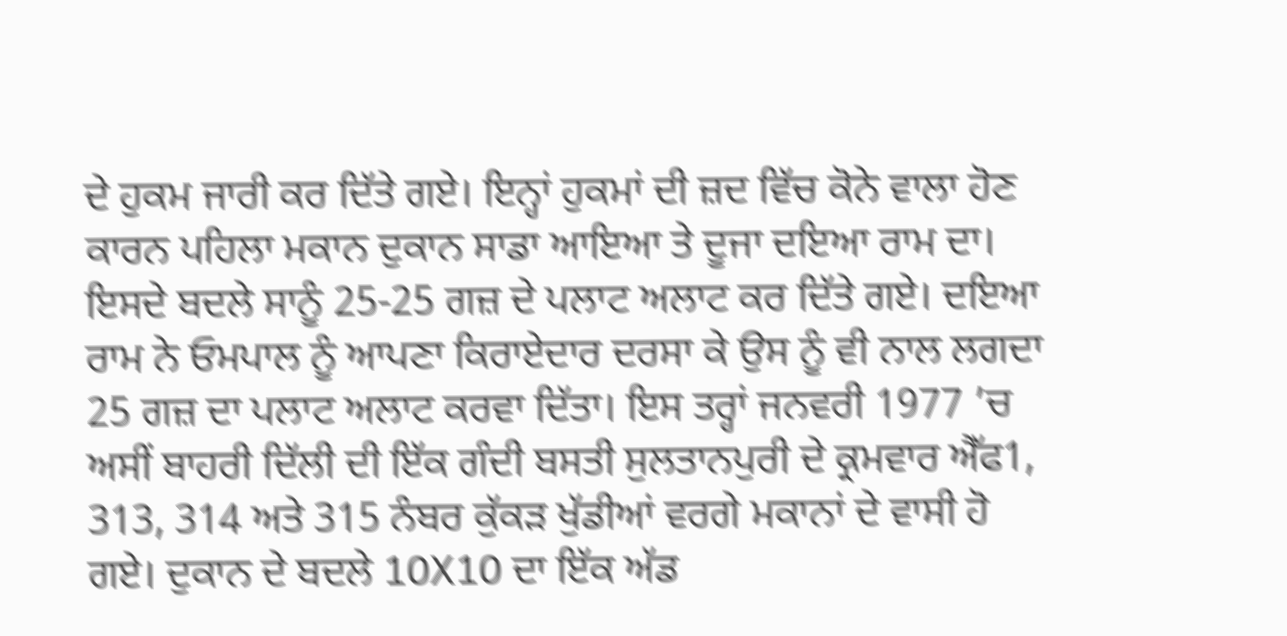ਦੇ ਹੁਕਮ ਜਾਰੀ ਕਰ ਦਿੱਤੇ ਗਏ। ਇਨ੍ਹਾਂ ਹੁਕਮਾਂ ਦੀ ਜ਼ਦ ਵਿੱਚ ਕੋਨੇ ਵਾਲਾ ਹੋਣ ਕਾਰਨ ਪਹਿਲਾ ਮਕਾਨ ਦੁਕਾਨ ਸਾਡਾ ਆਇਆ ਤੇ ਦੂਜਾ ਦਇਆ ਰਾਮ ਦਾ। ਇਸਦੇ ਬਦਲੇ ਸਾਨੂੰ 25-25 ਗਜ਼ ਦੇ ਪਲਾਟ ਅਲਾਟ ਕਰ ਦਿੱਤੇ ਗਏ। ਦਇਆ ਰਾਮ ਨੇ ਓਮਪਾਲ ਨੂੰ ਆਪਣਾ ਕਿਰਾਏਦਾਰ ਦਰਸਾ ਕੇ ਉਸ ਨੂੰ ਵੀ ਨਾਲ ਲਗਦਾ 25 ਗਜ਼ ਦਾ ਪਲਾਟ ਅਲਾਟ ਕਰਵਾ ਦਿੱਤਾ। ਇਸ ਤਰ੍ਹਾਂ ਜਨਵਰੀ 1977 ’ਚ ਅਸੀਂ ਬਾਹਰੀ ਦਿੱਲੀ ਦੀ ਇੱਕ ਗੰਦੀ ਬਸਤੀ ਸੁਲਤਾਨਪੁਰੀ ਦੇ ਕ੍ਰਮਵਾਰ ਐੱਫ1, 313, 314 ਅਤੇ 315 ਨੰਬਰ ਕੁੱਕੜ ਖੁੱਡੀਆਂ ਵਰਗੇ ਮਕਾਨਾਂ ਦੇ ਵਾਸੀ ਹੋ ਗਏ। ਦੁਕਾਨ ਦੇ ਬਦਲੇ 10X10 ਦਾ ਇੱਕ ਅੱਡ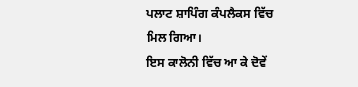ਪਲਾਟ ਸ਼ਾਪਿੰਗ ਕੰਪਲੈਕਸ ਵਿੱਚ ਮਿਲ ਗਿਆ।
ਇਸ ਕਾਲੋਨੀ ਵਿੱਚ ਆ ਕੇ ਦੋਵੇਂ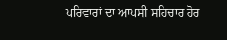ਪਰਿਵਾਰਾਂ ਦਾ ਆਪਸੀ ਸਹਿਚਾਰ ਹੋਰ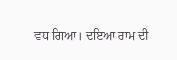ਵਧ ਗਿਆ। ਦਇਆ ਰਾਮ ਦੀ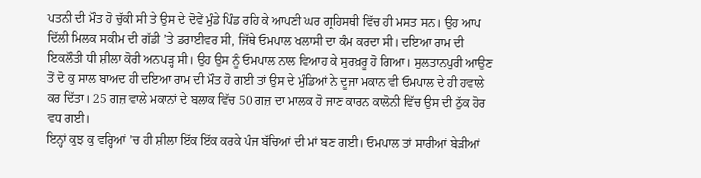ਪਤਨੀ ਦੀ ਮੌਤ ਹੋ ਚੁੱਕੀ ਸੀ ਤੇ ਉਸ ਦੇ ਦੋਵੇਂ ਮੁੰਡੇ ਪਿੰਡ ਰਹਿ ਕੇ ਆਪਣੀ ਘਰ ਗ੍ਰਹਿਸਥੀ ਵਿੱਚ ਹੀ ਮਸਤ ਸਨ। ਉਹ ਆਪ ਦਿੱਲੀ ਮਿਲਕ ਸਕੀਮ ਦੀ ਗੱਡੀ ’ਤੇ ਡਰਾਈਵਰ ਸੀ, ਜਿੱਥੇ ਓਮਪਾਲ ਖਲਾਸੀ ਦਾ ਕੰਮ ਕਰਦਾ ਸੀ। ਦਇਆ ਰਾਮ ਦੀ ਇਕਲੌਤੀ ਧੀ ਸ਼ੀਲਾ ਕੋਰੀ ਅਨਪੜ੍ਹ ਸੀ। ਉਹ ਉਸ ਨੂੰ ਓਮਪਾਲ ਨਾਲ ਵਿਆਹ ਕੇ ਸੁਰਖ਼ਰੂ ਹੋ ਗਿਆ। ਸੁਲਤਾਨਪੁਰੀ ਆਉਣ ਤੋਂ ਦੋ ਕੁ ਸਾਲ ਬਾਅਦ ਹੀ ਦਇਆ ਰਾਮ ਦੀ ਮੌਤ ਹੋ ਗਈ ਤਾਂ ਉਸ ਦੇ ਮੁੰਡਿਆਂ ਨੇ ਦੂਜਾ ਮਕਾਨ ਵੀ ਓਮਪਾਲ ਦੇ ਹੀ ਹਵਾਲੇ ਕਰ ਦਿੱਤਾ। 25 ਗਜ਼ ਵਾਲੇ ਮਕਾਨਾਂ ਦੇ ਬਲਾਕ ਵਿੱਚ 50 ਗਜ਼ ਦਾ ਮਾਲਕ ਹੋ ਜਾਣ ਕਾਰਨ ਕਾਲੋਨੀ ਵਿੱਚ ਉਸ ਦੀ ਠੁੱਕ ਹੋਰ ਵਧ ਗਈ।
ਇਨ੍ਹਾਂ ਕੁਝ ਕੁ ਵਰ੍ਹਿਆਂ ’ਚ ਹੀ ਸ਼ੀਲਾ ਇੱਕ ਇੱਕ ਕਰਕੇ ਪੰਜ ਬੱਚਿਆਂ ਦੀ ਮਾਂ ਬਣ ਗਈ। ਓਮਪਾਲ ਤਾਂ ਸਾਰੀਆਂ ਬੇੜੀਆਂ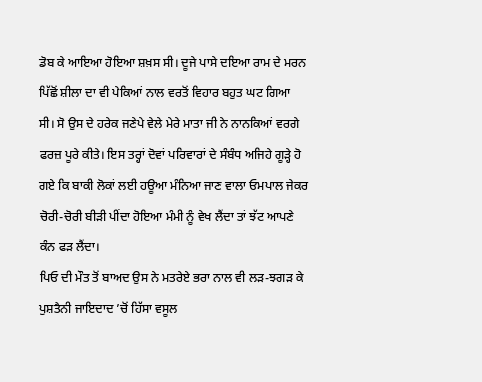ਡੋਬ ਕੇ ਆਇਆ ਹੋਇਆ ਸ਼ਖ਼ਸ ਸੀ। ਦੂਜੇ ਪਾਸੇ ਦਇਆ ਰਾਮ ਦੇ ਮਰਨ ਪਿੱਛੋਂ ਸ਼ੀਲਾ ਦਾ ਵੀ ਪੇਕਿਆਂ ਨਾਲ ਵਰਤੋਂ ਵਿਹਾਰ ਬਹੁਤ ਘਟ ਗਿਆ ਸੀ। ਸੋ ਉਸ ਦੇ ਹਰੇਕ ਜਣੇਪੇ ਵੇਲੇ ਮੇਰੇ ਮਾਤਾ ਜੀ ਨੇ ਨਾਨਕਿਆਂ ਵਰਗੇ ਫਰਜ਼ ਪੂਰੇ ਕੀਤੇ। ਇਸ ਤਰ੍ਹਾਂ ਦੋਵਾਂ ਪਰਿਵਾਰਾਂ ਦੇ ਸੰਬੰਧ ਅਜਿਹੇ ਗੂੜ੍ਹੇ ਹੋ ਗਏ ਕਿ ਬਾਕੀ ਲੋਕਾਂ ਲਈ ਹਊਆ ਮੰਨਿਆ ਜਾਣ ਵਾਲਾ ਓਮਪਾਲ ਜੇਕਰ ਚੋਰੀ-ਚੋਰੀ ਬੀੜੀ ਪੀਂਦਾ ਹੋਇਆ ਮੰਮੀ ਨੂੰ ਵੇਖ ਲੈਂਦਾ ਤਾਂ ਝੱਟ ਆਪਣੇ ਕੰਨ ਫੜ ਲੈਂਦਾ।
ਪਿਓ ਦੀ ਮੌਤ ਤੋਂ ਬਾਅਦ ਉਸ ਨੇ ਮਤਰੇਏ ਭਰਾ ਨਾਲ ਵੀ ਲੜ-ਝਗੜ ਕੇ ਪੁਸ਼ਤੈਨੀ ਜਾਇਦਾਦ ’ਚੋਂ ਹਿੱਸਾ ਵਸੂਲ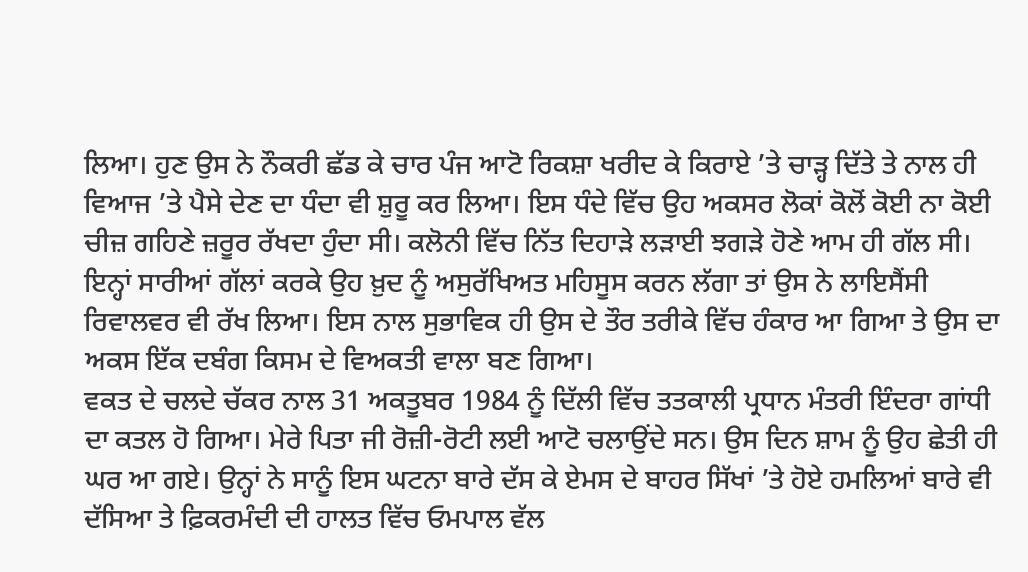ਲਿਆ। ਹੁਣ ਉਸ ਨੇ ਨੌਕਰੀ ਛੱਡ ਕੇ ਚਾਰ ਪੰਜ ਆਟੋ ਰਿਕਸ਼ਾ ਖਰੀਦ ਕੇ ਕਿਰਾਏ ’ਤੇ ਚਾੜ੍ਹ ਦਿੱਤੇ ਤੇ ਨਾਲ ਹੀ ਵਿਆਜ ’ਤੇ ਪੈਸੇ ਦੇਣ ਦਾ ਧੰਦਾ ਵੀ ਸ਼ੁਰੂ ਕਰ ਲਿਆ। ਇਸ ਧੰਦੇ ਵਿੱਚ ਉਹ ਅਕਸਰ ਲੋਕਾਂ ਕੋਲੋਂ ਕੋਈ ਨਾ ਕੋਈ ਚੀਜ਼ ਗਹਿਣੇ ਜ਼ਰੂਰ ਰੱਖਦਾ ਹੁੰਦਾ ਸੀ। ਕਲੋਨੀ ਵਿੱਚ ਨਿੱਤ ਦਿਹਾੜੇ ਲੜਾਈ ਝਗੜੇ ਹੋਣੇ ਆਮ ਹੀ ਗੱਲ ਸੀ। ਇਨ੍ਹਾਂ ਸਾਰੀਆਂ ਗੱਲਾਂ ਕਰਕੇ ਉਹ ਖ਼ੁਦ ਨੂੰ ਅਸੁਰੱਖਿਅਤ ਮਹਿਸੂਸ ਕਰਨ ਲੱਗਾ ਤਾਂ ਉਸ ਨੇ ਲਾਇਸੈਂਸੀ ਰਿਵਾਲਵਰ ਵੀ ਰੱਖ ਲਿਆ। ਇਸ ਨਾਲ ਸੁਭਾਵਿਕ ਹੀ ਉਸ ਦੇ ਤੌਰ ਤਰੀਕੇ ਵਿੱਚ ਹੰਕਾਰ ਆ ਗਿਆ ਤੇ ਉਸ ਦਾ ਅਕਸ ਇੱਕ ਦਬੰਗ ਕਿਸਮ ਦੇ ਵਿਅਕਤੀ ਵਾਲਾ ਬਣ ਗਿਆ।
ਵਕਤ ਦੇ ਚਲਦੇ ਚੱਕਰ ਨਾਲ 31 ਅਕਤੂਬਰ 1984 ਨੂੰ ਦਿੱਲੀ ਵਿੱਚ ਤਤਕਾਲੀ ਪ੍ਰਧਾਨ ਮੰਤਰੀ ਇੰਦਰਾ ਗਾਂਧੀ ਦਾ ਕਤਲ ਹੋ ਗਿਆ। ਮੇਰੇ ਪਿਤਾ ਜੀ ਰੋਜ਼ੀ-ਰੋਟੀ ਲਈ ਆਟੋ ਚਲਾਉਂਦੇ ਸਨ। ਉਸ ਦਿਨ ਸ਼ਾਮ ਨੂੰ ਉਹ ਛੇਤੀ ਹੀ ਘਰ ਆ ਗਏ। ਉਨ੍ਹਾਂ ਨੇ ਸਾਨੂੰ ਇਸ ਘਟਨਾ ਬਾਰੇ ਦੱਸ ਕੇ ਏਮਸ ਦੇ ਬਾਹਰ ਸਿੱਖਾਂ ’ਤੇ ਹੋਏ ਹਮਲਿਆਂ ਬਾਰੇ ਵੀ ਦੱਸਿਆ ਤੇ ਫ਼ਿਕਰਮੰਦੀ ਦੀ ਹਾਲਤ ਵਿੱਚ ਓਮਪਾਲ ਵੱਲ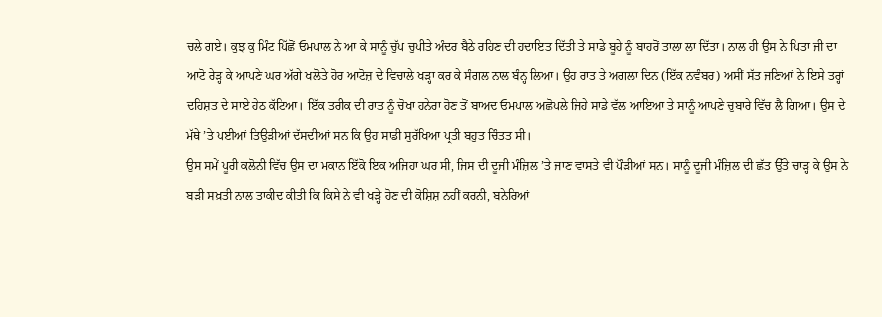ਚਲੇ ਗਏ। ਕੁਝ ਕੁ ਮਿੰਟ ਪਿੱਛੋਂ ਓਮਪਾਲ ਨੇ ਆ ਕੇ ਸਾਨੂੰ ਚੁੱਪ ਚੁਪੀਤੇ ਅੰਦਰ ਬੈਠੇ ਰਹਿਣ ਦੀ ਹਦਾਇਤ ਦਿੱਤੀ ਤੇ ਸਾਡੇ ਬੂਹੇ ਨੂੰ ਬਾਹਰੋਂ ਤਾਲਾ ਲਾ ਦਿੱਤਾ। ਨਾਲ ਹੀ ਉਸ ਨੇ ਪਿਤਾ ਜੀ ਦਾ ਆਟੋ ਰੇੜ੍ਹ ਕੇ ਆਪਣੇ ਘਰ ਅੱਗੇ ਖਲੋਤੇ ਹੋਰ ਆਟੋਜ਼ ਦੇ ਵਿਚਾਲੇ ਖੜ੍ਹਾ ਕਰ ਕੇ ਸੰਗਲ ਨਾਲ ਬੰਨ੍ਹ ਲਿਆ। ਉਹ ਰਾਤ ਤੇ ਅਗਲਾ ਦਿਨ (ਇੱਕ ਨਵੰਬਰ) ਅਸੀਂ ਸੱਤ ਜਣਿਆਂ ਨੇ ਇਸੇ ਤਰ੍ਹਾਂ ਦਹਿਸ਼ਤ ਦੇ ਸਾਏ ਹੇਠ ਕੱਟਿਆ। ਇੱਕ ਤਰੀਕ ਦੀ ਰਾਤ ਨੂੰ ਚੋਖਾ ਹਨੇਰਾ ਹੋਣ ਤੋਂ ਬਾਅਦ ਓਮਪਾਲ ਅਛੋਪਲੇ ਜਿਹੇ ਸਾਡੇ ਵੱਲ ਆਇਆ ਤੇ ਸਾਨੂੰ ਆਪਣੇ ਚੁਬਾਰੇ ਵਿੱਚ ਲੈ ਗਿਆ। ਉਸ ਦੇ ਮੱਥੇ ’ਤੇ ਪਈਆਂ ਤਿਉੜੀਆਂ ਦੱਸਦੀਆਂ ਸਨ ਕਿ ਉਹ ਸਾਡੀ ਸੁਰੱਖਿਆ ਪ੍ਰਤੀ ਬਹੁਤ ਚਿੰਤਤ ਸੀ।
ਉਸ ਸਮੇਂ ਪੂਰੀ ਕਲੋਨੀ ਵਿੱਚ ਉਸ ਦਾ ਮਕਾਨ ਇੱਕੋ ਇਕ ਅਜਿਹਾ ਘਰ ਸੀ, ਜਿਸ ਦੀ ਦੂਜੀ ਮੰਜ਼ਿਲ ’ਤੇ ਜਾਣ ਵਾਸਤੇ ਵੀ ਪੌੜੀਆਂ ਸਨ। ਸਾਨੂੰ ਦੂਜੀ ਮੰਜ਼ਿਲ ਦੀ ਛੱਤ ਉੱਤੇ ਚਾੜ੍ਹ ਕੇ ਉਸ ਨੇ ਬੜੀ ਸਖ਼ਤੀ ਨਾਲ ਤਾਕੀਦ ਕੀਤੀ ਕਿ ਕਿਸੇ ਨੇ ਵੀ ਖੜ੍ਹੇ ਹੋਣ ਦੀ ਕੋਸ਼ਿਸ਼ ਨਹੀਂ ਕਰਨੀ, ਬਨੇਰਿਆਂ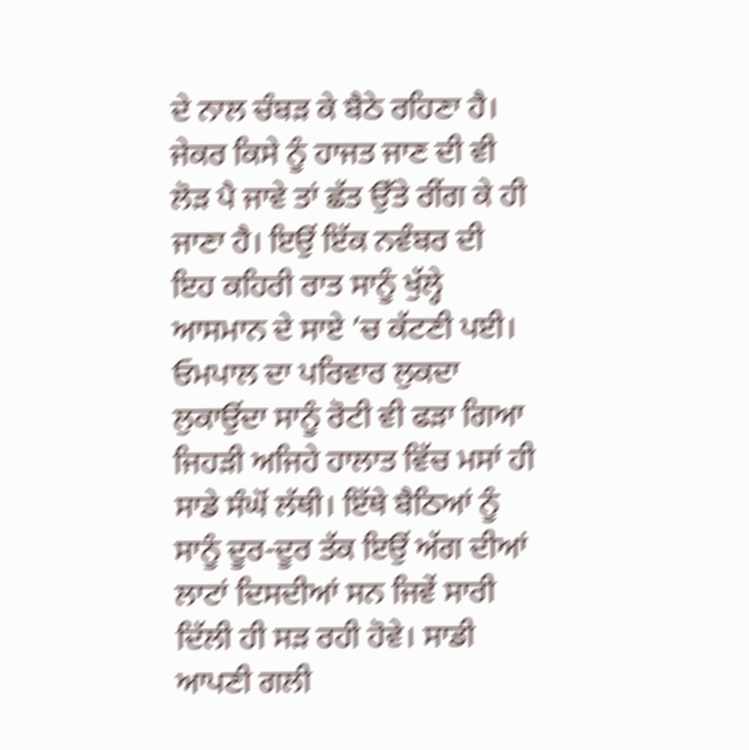ਦੇ ਨਾਲ ਚੰਬੜ ਕੇ ਬੈਠੇ ਰਹਿਣਾ ਹੈ। ਜੇਕਰ ਕਿਸੇ ਨੂੰ ਹਾਜਤ ਜਾਣ ਦੀ ਵੀ ਲੋੜ ਪੈ ਜਾਵੇ ਤਾਂ ਛੱਤ ਉੱਤੇ ਰੀਂਗ ਕੇ ਹੀ ਜਾਣਾ ਹੈ। ਇਉਂ ਇੱਕ ਨਵੰਬਰ ਦੀ ਇਹ ਕਹਿਰੀ ਰਾਤ ਸਾਨੂੰ ਖੁੱਲ੍ਹੇ ਆਸਮਾਨ ਦੇ ਸਾਏ ’ਚ ਕੱਟਣੀ ਪਈ। ਓਮਪਾਲ ਦਾ ਪਰਿਵਾਰ ਲੁਕਦਾ ਲੁਕਾਉਂਦਾ ਸਾਨੂੰ ਰੋਟੀ ਵੀ ਫੜਾ ਗਿਆ ਜਿਹੜੀ ਅਜਿਹੇ ਹਾਲਾਤ ਵਿੱਚ ਮਸਾਂ ਹੀ ਸਾਡੇ ਸੰਘੋਂ ਲੱਥੀ। ਇੱਥੇ ਬੈਠਿਆਂ ਨੂੰ ਸਾਨੂੰ ਦੂਰ-ਦੂਰ ਤੱਕ ਇਉਂ ਅੱਗ ਦੀਆਂ ਲਾਟਾਂ ਦਿਸਦੀਆਂ ਸਨ ਜਿਵੇਂ ਸਾਰੀ ਦਿੱਲੀ ਹੀ ਸੜ ਰਹੀ ਹੋਵੇ। ਸਾਡੀ ਆਪਣੀ ਗਲੀ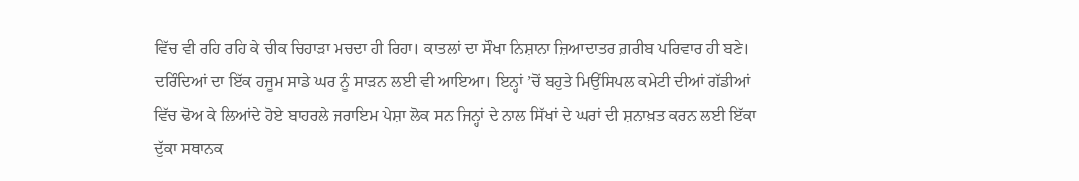ਵਿੱਚ ਵੀ ਰਹਿ ਰਹਿ ਕੇ ਚੀਕ ਚਿਹਾੜਾ ਮਚਦਾ ਹੀ ਰਿਹਾ। ਕਾਤਲਾਂ ਦਾ ਸੌਖਾ ਨਿਸ਼ਾਨਾ ਜ਼ਿਆਦਾਤਰ ਗ਼ਰੀਬ ਪਰਿਵਾਰ ਹੀ ਬਣੇ। ਦਰਿੰਦਿਆਂ ਦਾ ਇੱਕ ਹਜੂਮ ਸਾਡੇ ਘਰ ਨੂੰ ਸਾੜਨ ਲਈ ਵੀ ਆਇਆ। ਇਨ੍ਹਾਂ ’ਚੋਂ ਬਹੁਤੇ ਮਿਉਂਸਿਪਲ ਕਮੇਟੀ ਦੀਆਂ ਗੱਡੀਆਂ ਵਿੱਚ ਢੋਅ ਕੇ ਲਿਆਂਦੇ ਹੋਏ ਬਾਹਰਲੇ ਜਰਾਇਮ ਪੇਸ਼ਾ ਲੋਕ ਸਨ ਜਿਨ੍ਹਾਂ ਦੇ ਨਾਲ ਸਿੱਖਾਂ ਦੇ ਘਰਾਂ ਦੀ ਸ਼ਨਾਖ਼ਤ ਕਰਨ ਲਈ ਇੱਕਾ ਦੁੱਕਾ ਸਥਾਨਕ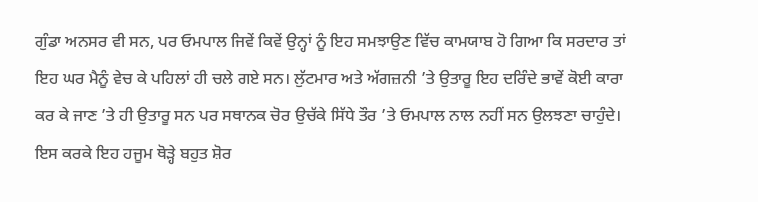ਗੁੰਡਾ ਅਨਸਰ ਵੀ ਸਨ, ਪਰ ਓਮਪਾਲ ਜਿਵੇਂ ਕਿਵੇਂ ਉਨ੍ਹਾਂ ਨੂੰ ਇਹ ਸਮਝਾਉਣ ਵਿੱਚ ਕਾਮਯਾਬ ਹੋ ਗਿਆ ਕਿ ਸਰਦਾਰ ਤਾਂ ਇਹ ਘਰ ਮੈਨੂੰ ਵੇਚ ਕੇ ਪਹਿਲਾਂ ਹੀ ਚਲੇ ਗਏ ਸਨ। ਲੁੱਟਮਾਰ ਅਤੇ ਅੱਗਜ਼ਨੀ ’ਤੇ ਉਤਾਰੂ ਇਹ ਦਰਿੰਦੇ ਭਾਵੇਂ ਕੋਈ ਕਾਰਾ ਕਰ ਕੇ ਜਾਣ ’ਤੇ ਹੀ ਉਤਾਰੂ ਸਨ ਪਰ ਸਥਾਨਕ ਚੋਰ ਉਚੱਕੇ ਸਿੱਧੇ ਤੌਰ ’ਤੇ ਓਮਪਾਲ ਨਾਲ ਨਹੀਂ ਸਨ ਉਲਝਣਾ ਚਾਹੁੰਦੇ। ਇਸ ਕਰਕੇ ਇਹ ਹਜੂਮ ਥੋੜ੍ਹੇ ਬਹੁਤ ਸ਼ੋਰ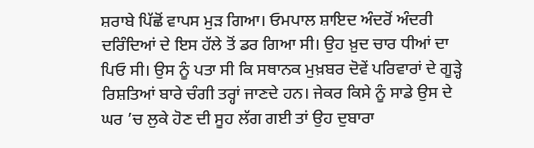ਸ਼ਰਾਬੇ ਪਿੱਛੋਂ ਵਾਪਸ ਮੁੜ ਗਿਆ। ਓਮਪਾਲ ਸ਼ਾਇਦ ਅੰਦਰੋਂ ਅੰਦਰੀ ਦਰਿੰਦਿਆਂ ਦੇ ਇਸ ਹੱਲੇ ਤੋਂ ਡਰ ਗਿਆ ਸੀ। ਉਹ ਖ਼ੁਦ ਚਾਰ ਧੀਆਂ ਦਾ ਪਿਓ ਸੀ। ਉਸ ਨੂੰ ਪਤਾ ਸੀ ਕਿ ਸਥਾਨਕ ਮੁਖ਼ਬਰ ਦੋਵੇਂ ਪਰਿਵਾਰਾਂ ਦੇ ਗੂੜ੍ਹੇ ਰਿਸ਼ਤਿਆਂ ਬਾਰੇ ਚੰਗੀ ਤਰ੍ਹਾਂ ਜਾਣਦੇ ਹਨ। ਜੇਕਰ ਕਿਸੇ ਨੂੰ ਸਾਡੇ ਉਸ ਦੇ ਘਰ ’ਚ ਲੁਕੇ ਹੋਣ ਦੀ ਸੂਹ ਲੱਗ ਗਈ ਤਾਂ ਉਹ ਦੁਬਾਰਾ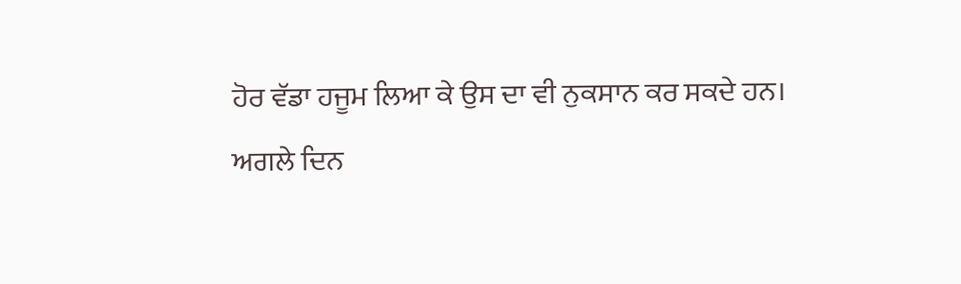ਹੋਰ ਵੱਡਾ ਹਜੂਮ ਲਿਆ ਕੇ ਉਸ ਦਾ ਵੀ ਨੁਕਸਾਨ ਕਰ ਸਕਦੇ ਹਨ।
ਅਗਲੇ ਦਿਨ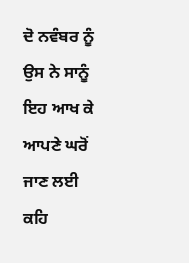ਦੋ ਨਵੰਬਰ ਨੂੰ ਉਸ ਨੇ ਸਾਨੂੰ ਇਹ ਆਖ ਕੇ ਆਪਣੇ ਘਰੋਂ ਜਾਣ ਲਈ ਕਹਿ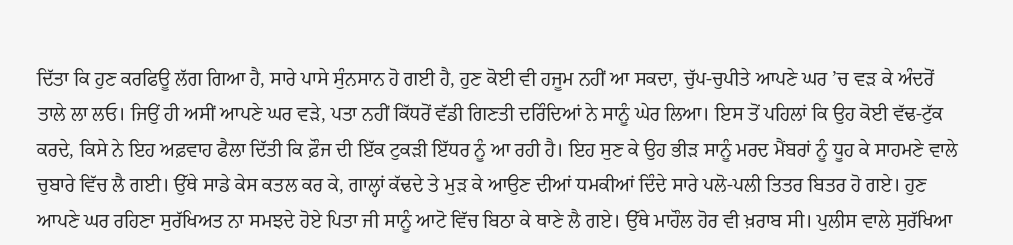ਦਿੱਤਾ ਕਿ ਹੁਣ ਕਰਫਿਊ ਲੱਗ ਗਿਆ ਹੈ, ਸਾਰੇ ਪਾਸੇ ਸੁੰਨਸਾਨ ਹੋ ਗਈ ਹੈ, ਹੁਣ ਕੋਈ ਵੀ ਹਜੂਮ ਨਹੀਂ ਆ ਸਕਦਾ, ਚੁੱਪ-ਚੁਪੀਤੇ ਆਪਣੇ ਘਰ ’ਚ ਵੜ ਕੇ ਅੰਦਰੋਂ ਤਾਲੇ ਲਾ ਲਓ। ਜਿਉਂ ਹੀ ਅਸੀਂ ਆਪਣੇ ਘਰ ਵੜੇ, ਪਤਾ ਨਹੀਂ ਕਿੱਧਰੋਂ ਵੱਡੀ ਗਿਣਤੀ ਦਰਿੰਦਿਆਂ ਨੇ ਸਾਨੂੰ ਘੇਰ ਲਿਆ। ਇਸ ਤੋਂ ਪਹਿਲਾਂ ਕਿ ਉਹ ਕੋਈ ਵੱਢ-ਟੁੱਕ ਕਰਦੇ, ਕਿਸੇ ਨੇ ਇਹ ਅਫ਼ਵਾਹ ਫੈਲਾ ਦਿੱਤੀ ਕਿ ਫ਼ੌਜ ਦੀ ਇੱਕ ਟੁਕੜੀ ਇੱਧਰ ਨੂੰ ਆ ਰਹੀ ਹੈ। ਇਹ ਸੁਣ ਕੇ ਉਹ ਭੀੜ ਸਾਨੂੰ ਮਰਦ ਮੈਂਬਰਾਂ ਨੂੰ ਧੂਹ ਕੇ ਸਾਹਮਣੇ ਵਾਲੇ ਚੁਬਾਰੇ ਵਿੱਚ ਲੈ ਗਈ। ਉੱਥੇ ਸਾਡੇ ਕੇਸ ਕਤਲ ਕਰ ਕੇ, ਗਾਲ੍ਹਾਂ ਕੱਢਦੇ ਤੇ ਮੁੜ ਕੇ ਆਉਣ ਦੀਆਂ ਧਮਕੀਆਂ ਦਿੰਦੇ ਸਾਰੇ ਪਲੋ-ਪਲੀ ਤਿਤਰ ਬਿਤਰ ਹੋ ਗਏ। ਹੁਣ ਆਪਣੇ ਘਰ ਰਹਿਣਾ ਸੁਰੱਖਿਅਤ ਨਾ ਸਮਝਦੇ ਹੋਏ ਪਿਤਾ ਜੀ ਸਾਨੂੰ ਆਟੋ ਵਿੱਚ ਬਿਠਾ ਕੇ ਥਾਣੇ ਲੈ ਗਏ। ਉੱਥੇ ਮਾਹੌਲ ਹੋਰ ਵੀ ਖ਼ਰਾਬ ਸੀ। ਪੁਲੀਸ ਵਾਲੇ ਸੁਰੱਖਿਆ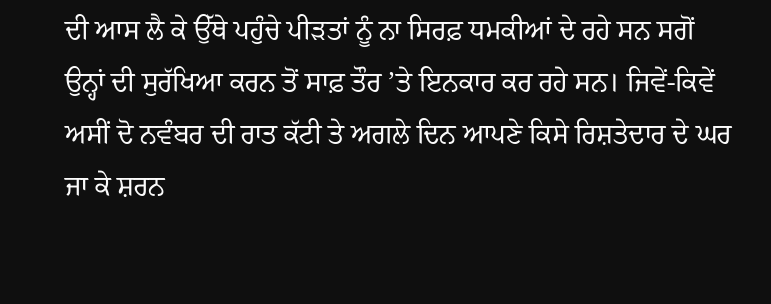ਦੀ ਆਸ ਲੈ ਕੇ ਉੱਥੇ ਪਹੁੰਚੇ ਪੀੜਤਾਂ ਨੂੰ ਨਾ ਸਿਰਫ਼ ਧਮਕੀਆਂ ਦੇ ਰਹੇ ਸਨ ਸਗੋਂ ਉਨ੍ਹਾਂ ਦੀ ਸੁਰੱਖਿਆ ਕਰਨ ਤੋਂ ਸਾਫ਼ ਤੌਰ ’ਤੇ ਇਨਕਾਰ ਕਰ ਰਹੇ ਸਨ। ਜਿਵੇਂ-ਕਿਵੇਂ ਅਸੀਂ ਦੋ ਨਵੰਬਰ ਦੀ ਰਾਤ ਕੱਟੀ ਤੇ ਅਗਲੇ ਦਿਨ ਆਪਣੇ ਕਿਸੇ ਰਿਸ਼ਤੇਦਾਰ ਦੇ ਘਰ ਜਾ ਕੇ ਸ਼ਰਨ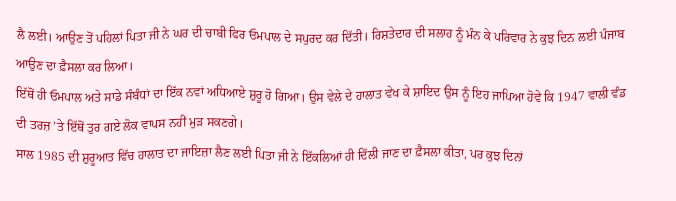ਲੈ ਲਈ। ਆਉਣ ਤੋਂ ਪਹਿਲਾਂ ਪਿਤਾ ਜੀ ਨੇ ਘਰ ਦੀ ਚਾਬੀ ਫਿਰ ਓਮਪਾਲ ਦੇ ਸਪੁਰਦ ਕਰ ਦਿੱਤੀ। ਰਿਸ਼ਤੇਦਾਰ ਦੀ ਸਲਾਹ ਨੂੰ ਮੰਨ ਕੇ ਪਰਿਵਾਰ ਨੇ ਕੁਝ ਦਿਨ ਲਈ ਪੰਜਾਬ ਆਉਣ ਦਾ ਫ਼ੈਸਲਾ ਕਰ ਲਿਆ।
ਇੱਥੋਂ ਹੀ ਓਮਪਾਲ ਅਤੇ ਸਾਡੇ ਸੰਬੰਧਾਂ ਦਾ ਇੱਕ ਨਵਾਂ ਅਧਿਆਏ ਸ਼ੁਰੂ ਹੋ ਗਿਆ। ਉਸ ਵੇਲੇ ਦੇ ਹਾਲਾਤ ਵੇਖ ਕੇ ਸ਼ਾਇਦ ਉਸ ਨੂੰ ਇਹ ਜਾਪਿਆ ਹੋਵੇ ਕਿ 1947 ਵਾਲੀ ਵੰਡ ਦੀ ਤਰਜ਼ ’ਤੇ ਇੱਥੋਂ ਤੁਰ ਗਏ ਲੋਕ ਵਾਪਸ ਨਹੀਂ ਮੁੜ ਸਕਣਗੇ।
ਸਾਲ 1985 ਦੀ ਸ਼ੁਰੂਆਤ ਵਿੱਚ ਹਾਲਾਤ ਦਾ ਜਾਇਜ਼ਾ ਲੈਣ ਲਈ ਪਿਤਾ ਜੀ ਨੇ ਇੱਕਲਿਆਂ ਹੀ ਦਿੱਲੀ ਜਾਣ ਦਾ ਫ਼ੈਸਲਾ ਕੀਤਾ, ਪਰ ਕੁਝ ਦਿਨਾਂ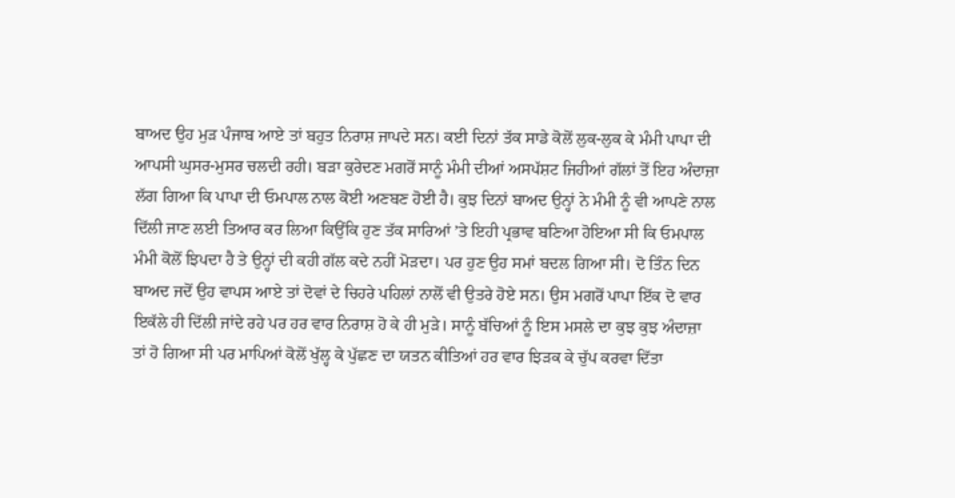ਬਾਅਦ ਉਹ ਮੁੜ ਪੰਜਾਬ ਆਏ ਤਾਂ ਬਹੁਤ ਨਿਰਾਸ਼ ਜਾਪਦੇ ਸਨ। ਕਈ ਦਿਨਾਂ ਤੱਕ ਸਾਡੇ ਕੋਲੋਂ ਲੁਕ-ਲੁਕ ਕੇ ਮੰਮੀ ਪਾਪਾ ਦੀ ਆਪਸੀ ਘੁਸਰ-ਮੁਸਰ ਚਲਦੀ ਰਹੀ। ਬੜਾ ਕੁਰੇਦਣ ਮਗਰੋਂ ਸਾਨੂੰ ਮੰਮੀ ਦੀਆਂ ਅਸਪੱਸ਼ਟ ਜਿਹੀਆਂ ਗੱਲਾਂ ਤੋਂ ਇਹ ਅੰਦਾਜ਼ਾ ਲੱਗ ਗਿਆ ਕਿ ਪਾਪਾ ਦੀ ਓਮਪਾਲ ਨਾਲ ਕੋਈ ਅਣਬਣ ਹੋਈ ਹੈ। ਕੁਝ ਦਿਨਾਂ ਬਾਅਦ ਉਨ੍ਹਾਂ ਨੇ ਮੰਮੀ ਨੂੰ ਵੀ ਆਪਣੇ ਨਾਲ ਦਿੱਲੀ ਜਾਣ ਲਈ ਤਿਆਰ ਕਰ ਲਿਆ ਕਿਉਂਕਿ ਹੁਣ ਤੱਕ ਸਾਰਿਆਂ ’ਤੇ ਇਹੀ ਪ੍ਰਭਾਵ ਬਣਿਆ ਹੋਇਆ ਸੀ ਕਿ ਓਮਪਾਲ ਮੰਮੀ ਕੋਲੋਂ ਝਿਪਦਾ ਹੈ ਤੇ ਉਨ੍ਹਾਂ ਦੀ ਕਹੀ ਗੱਲ ਕਦੇ ਨਹੀਂ ਮੋੜਦਾ। ਪਰ ਹੁਣ ਉਹ ਸਮਾਂ ਬਦਲ ਗਿਆ ਸੀ। ਦੋ ਤਿੰਨ ਦਿਨ ਬਾਅਦ ਜਦੋਂ ਉਹ ਵਾਪਸ ਆਏ ਤਾਂ ਦੋਵਾਂ ਦੇ ਚਿਹਰੇ ਪਹਿਲਾਂ ਨਾਲੋਂ ਵੀ ਉਤਰੇ ਹੋਏ ਸਨ। ਉਸ ਮਗਰੋਂ ਪਾਪਾ ਇੱਕ ਦੋ ਵਾਰ ਇਕੱਲੇ ਹੀ ਦਿੱਲੀ ਜਾਂਦੇ ਰਹੇ ਪਰ ਹਰ ਵਾਰ ਨਿਰਾਸ਼ ਹੋ ਕੇ ਹੀ ਮੁੜੇ। ਸਾਨੂੰ ਬੱਚਿਆਂ ਨੂੰ ਇਸ ਮਸਲੇ ਦਾ ਕੁਝ ਕੁਝ ਅੰਦਾਜ਼ਾ ਤਾਂ ਹੋ ਗਿਆ ਸੀ ਪਰ ਮਾਪਿਆਂ ਕੋਲੋਂ ਖੁੱਲ੍ਹ ਕੇ ਪੁੱਛਣ ਦਾ ਯਤਨ ਕੀਤਿਆਂ ਹਰ ਵਾਰ ਝਿੜਕ ਕੇ ਚੁੱਪ ਕਰਵਾ ਦਿੱਤਾ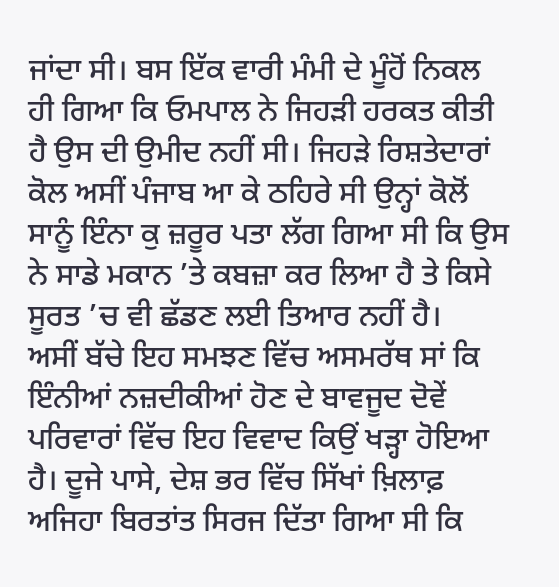ਜਾਂਦਾ ਸੀ। ਬਸ ਇੱਕ ਵਾਰੀ ਮੰਮੀ ਦੇ ਮੂੰਹੋਂ ਨਿਕਲ ਹੀ ਗਿਆ ਕਿ ਓਮਪਾਲ ਨੇ ਜਿਹੜੀ ਹਰਕਤ ਕੀਤੀ ਹੈ ਉਸ ਦੀ ਉਮੀਦ ਨਹੀਂ ਸੀ। ਜਿਹੜੇ ਰਿਸ਼ਤੇਦਾਰਾਂ ਕੋਲ ਅਸੀਂ ਪੰਜਾਬ ਆ ਕੇ ਠਹਿਰੇ ਸੀ ਉਨ੍ਹਾਂ ਕੋਲੋਂ ਸਾਨੂੰ ਇੰਨਾ ਕੁ ਜ਼ਰੂਰ ਪਤਾ ਲੱਗ ਗਿਆ ਸੀ ਕਿ ਉਸ ਨੇ ਸਾਡੇ ਮਕਾਨ ’ਤੇ ਕਬਜ਼ਾ ਕਰ ਲਿਆ ਹੈ ਤੇ ਕਿਸੇ ਸੂਰਤ ’ਚ ਵੀ ਛੱਡਣ ਲਈ ਤਿਆਰ ਨਹੀਂ ਹੈ।
ਅਸੀਂ ਬੱਚੇ ਇਹ ਸਮਝਣ ਵਿੱਚ ਅਸਮਰੱਥ ਸਾਂ ਕਿ ਇੰਨੀਆਂ ਨਜ਼ਦੀਕੀਆਂ ਹੋਣ ਦੇ ਬਾਵਜੂਦ ਦੋਵੇਂ ਪਰਿਵਾਰਾਂ ਵਿੱਚ ਇਹ ਵਿਵਾਦ ਕਿਉਂ ਖੜ੍ਹਾ ਹੋਇਆ ਹੈ। ਦੂਜੇ ਪਾਸੇ, ਦੇਸ਼ ਭਰ ਵਿੱਚ ਸਿੱਖਾਂ ਖ਼ਿਲਾਫ਼ ਅਜਿਹਾ ਬਿਰਤਾਂਤ ਸਿਰਜ ਦਿੱਤਾ ਗਿਆ ਸੀ ਕਿ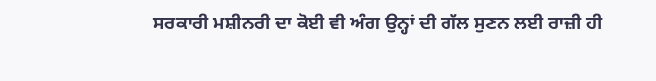ਸਰਕਾਰੀ ਮਸ਼ੀਨਰੀ ਦਾ ਕੋਈ ਵੀ ਅੰਗ ਉਨ੍ਹਾਂ ਦੀ ਗੱਲ ਸੁਣਨ ਲਈ ਰਾਜ਼ੀ ਹੀ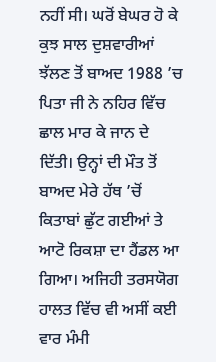ਨਹੀਂ ਸੀ। ਘਰੋਂ ਬੇਘਰ ਹੋ ਕੇ ਕੁਝ ਸਾਲ ਦੁਸ਼ਵਾਰੀਆਂ ਝੱਲਣ ਤੋਂ ਬਾਅਦ 1988 ’ਚ ਪਿਤਾ ਜੀ ਨੇ ਨਹਿਰ ਵਿੱਚ ਛਾਲ ਮਾਰ ਕੇ ਜਾਨ ਦੇ ਦਿੱਤੀ। ਉਨ੍ਹਾਂ ਦੀ ਮੌਤ ਤੋਂ ਬਾਅਦ ਮੇਰੇ ਹੱਥ ’ਚੋਂ ਕਿਤਾਬਾਂ ਛੁੱਟ ਗਈਆਂ ਤੇ ਆਟੋ ਰਿਕਸ਼ਾ ਦਾ ਹੈਂਡਲ ਆ ਗਿਆ। ਅਜਿਹੀ ਤਰਸਯੋਗ ਹਾਲਤ ਵਿੱਚ ਵੀ ਅਸੀਂ ਕਈ ਵਾਰ ਮੰਮੀ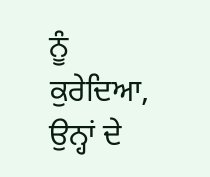ਨੂੰ ਕੁਰੇਦਿਆ, ਉਨ੍ਹਾਂ ਦੇ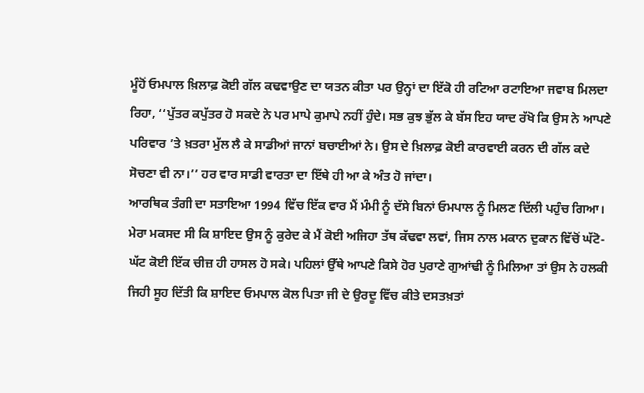ਮੂੰਹੋਂ ਓਮਪਾਲ ਖ਼ਿਲਾਫ਼ ਕੋਈ ਗੱਲ ਕਢਵਾਉਣ ਦਾ ਯਤਨ ਕੀਤਾ ਪਰ ਉਨ੍ਹਾਂ ਦਾ ਇੱਕੋ ਹੀ ਰਟਿਆ ਰਟਾਇਆ ਜਵਾਬ ਮਿਲਦਾ ਰਿਹਾ, ‘‘ਪੁੱਤਰ ਕਪੁੱਤਰ ਹੋ ਸਕਦੇ ਨੇ ਪਰ ਮਾਪੇ ਕੁਮਾਪੇ ਨਹੀਂ ਹੁੰਦੇ। ਸਭ ਕੁਝ ਭੁੱਲ ਕੇ ਬੱਸ ਇਹ ਯਾਦ ਰੱਖੋ ਕਿ ਉਸ ਨੇ ਆਪਣੇ ਪਰਿਵਾਰ ’ਤੇ ਖ਼ਤਰਾ ਮੁੱਲ ਲੈ ਕੇ ਸਾਡੀਆਂ ਜਾਨਾਂ ਬਚਾਈਆਂ ਨੇ। ਉਸ ਦੇ ਖ਼ਿਲਾਫ਼ ਕੋਈ ਕਾਰਵਾਈ ਕਰਨ ਦੀ ਗੱਲ ਕਦੇ ਸੋਚਣਾ ਵੀ ਨਾ।’’ ਹਰ ਵਾਰ ਸਾਡੀ ਵਾਰਤਾ ਦਾ ਇੱਥੇ ਹੀ ਆ ਕੇ ਅੰਤ ਹੋ ਜਾਂਦਾ।
ਆਰਥਿਕ ਤੰਗੀ ਦਾ ਸਤਾਇਆ 1994 ਵਿੱਚ ਇੱਕ ਵਾਰ ਮੈਂ ਮੰਮੀ ਨੂੰ ਦੱਸੇ ਬਿਨਾਂ ਓਮਪਾਲ ਨੂੰ ਮਿਲਣ ਦਿੱਲੀ ਪਹੁੰਚ ਗਿਆ। ਮੇਰਾ ਮਕਸਦ ਸੀ ਕਿ ਸ਼ਾਇਦ ਉਸ ਨੂੰ ਕੁਰੇਦ ਕੇ ਮੈਂ ਕੋਈ ਅਜਿਹਾ ਤੱਥ ਕੱਢਵਾ ਲਵਾਂ, ਜਿਸ ਨਾਲ ਮਕਾਨ ਦੁਕਾਨ ਵਿੱਚੋਂ ਘੱਟੋ-ਘੱਟ ਕੋਈ ਇੱਕ ਚੀਜ਼ ਹੀ ਹਾਸਲ ਹੋ ਸਕੇ। ਪਹਿਲਾਂ ਉੱਥੇ ਆਪਣੇ ਕਿਸੇ ਹੋਰ ਪੁਰਾਣੇ ਗੁਆਂਢੀ ਨੂੰ ਮਿਲਿਆ ਤਾਂ ਉਸ ਨੇ ਹਲਕੀ ਜਿਹੀ ਸੂਹ ਦਿੱਤੀ ਕਿ ਸ਼ਾਇਦ ਓਮਪਾਲ ਕੋਲ ਪਿਤਾ ਜੀ ਦੇ ਉਰਦੂ ਵਿੱਚ ਕੀਤੇ ਦਸਤਖ਼ਤਾਂ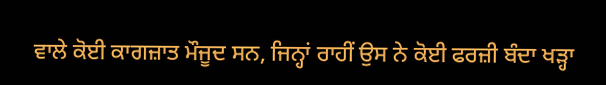ਵਾਲੇ ਕੋਈ ਕਾਗਜ਼ਾਤ ਮੌਜੂਦ ਸਨ, ਜਿਨ੍ਹਾਂ ਰਾਹੀਂ ਉਸ ਨੇ ਕੋਈ ਫਰਜ਼ੀ ਬੰਦਾ ਖੜ੍ਹਾ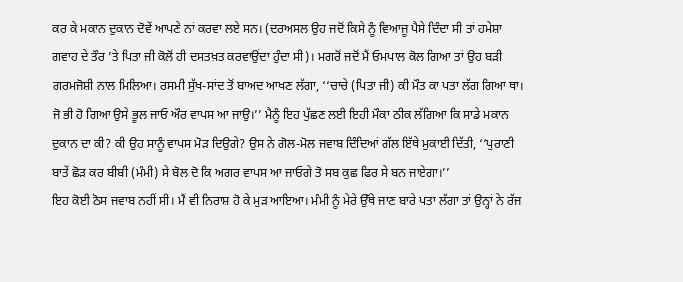ਕਰ ਕੇ ਮਕਾਨ ਦੁਕਾਨ ਦੋਵੇਂ ਆਪਣੇ ਨਾਂ ਕਰਵਾ ਲਏ ਸਨ। (ਦਰਅਸਲ ਉਹ ਜਦੋਂ ਕਿਸੇ ਨੂੰ ਵਿਆਜੂ ਪੈਸੇ ਦਿੰਦਾ ਸੀ ਤਾਂ ਹਮੇਸ਼ਾ ਗਵਾਹ ਦੇ ਤੌਰ ’ਤੇ ਪਿਤਾ ਜੀ ਕੋਲੋਂ ਹੀ ਦਸਤਖ਼ਤ ਕਰਵਾਉਂਦਾ ਹੁੰਦਾ ਸੀ)। ਮਗਰੋਂ ਜਦੋਂ ਮੈਂ ਓਮਪਾਲ ਕੋਲ ਗਿਆ ਤਾਂ ਉਹ ਬੜੀ ਗਰਮਜੋਸ਼ੀ ਨਾਲ ਮਿਲਿਆ। ਰਸਮੀ ਸੁੱਖ-ਸਾਂਦ ਤੋਂ ਬਾਅਦ ਆਖਣ ਲੱਗਾ, ‘‘ਚਾਚੇ (ਪਿਤਾ ਜੀ) ਕੀ ਮੌਤ ਕਾ ਪਤਾ ਲੱਗ ਗਿਆ ਥਾ। ਜੋ ਭੀ ਹੋ ਗਿਆ ਉਸੇ ਭੂਲ ਜਾਓ ਔਰ ਵਾਪਸ ਆ ਜਾਉ।’’ ਮੈਨੂੰ ਇਹ ਪੁੱਛਣ ਲਈ ਇਹੀ ਮੌਕਾ ਠੀਕ ਲੱਗਿਆ ਕਿ ਸਾਡੇ ਮਕਾਨ ਦੁਕਾਨ ਦਾ ਕੀ? ਕੀ ਉਹ ਸਾਨੂੰ ਵਾਪਸ ਮੋੜ ਦਿਉਗੇ? ਉਸ ਨੇ ਗੋਲ-ਮੋਲ ਜਵਾਬ ਦਿੰਦਿਆਂ ਗੱਲ ਇੱਥੇ ਮੁਕਾਈ ਦਿੱਤੀ, ‘‘ਪੁਰਾਣੀ ਬਾਤੇਂ ਛੋੜ ਕਰ ਬੀਬੀ (ਮੰਮੀ) ਸੇ ਬੋਲ ਦੋ ਕਿ ਅਗਰ ਵਾਪਸ ਆ ਜਾਓਗੇ ਤੋ ਸਬ ਕੁਛ ਫਿਰ ਸੇ ਬਨ ਜਾਏਗਾ।’’
ਇਹ ਕੋਈ ਠੋਸ ਜਵਾਬ ਨਹੀਂ ਸੀ। ਮੈਂ ਵੀ ਨਿਰਾਸ਼ ਹੋ ਕੇ ਮੁੜ ਆਇਆ। ਮੰਮੀ ਨੂੰ ਮੇਰੇ ਉੱਥੇ ਜਾਣ ਬਾਰੇ ਪਤਾ ਲੱਗਾ ਤਾਂ ਉਨ੍ਹਾਂ ਨੇ ਰੱਜ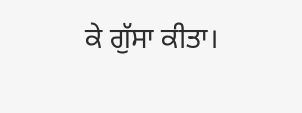ਕੇ ਗੁੱਸਾ ਕੀਤਾ।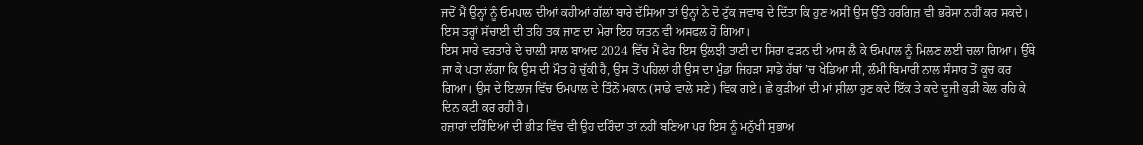ਜਦੋਂ ਮੈਂ ਉਨ੍ਹਾਂ ਨੂੰ ਓਮਪਾਲ ਦੀਆਂ ਕਹੀਆਂ ਗੱਲਾਂ ਬਾਰੇ ਦੱਸਿਆ ਤਾਂ ਉਨ੍ਹਾਂ ਨੇ ਦੋ ਟੁੱਕ ਜਵਾਬ ਦੇ ਦਿੱਤਾ ਕਿ ਹੁਣ ਅਸੀਂ ਉਸ ਉੱਤੇ ਹਰਗਿਜ਼ ਵੀ ਭਰੋਸਾ ਨਹੀਂ ਕਰ ਸਕਦੇ। ਇਸ ਤਰ੍ਹਾਂ ਸੱਚਾਈ ਦੀ ਤਹਿ ਤਕ ਜਾਣ ਦਾ ਮੇਰਾ ਇਹ ਯਤਨ ਵੀ ਅਸਫਲ ਹੋ ਗਿਆ।
ਇਸ ਸਾਰੇ ਵਰਤਾਰੇ ਦੇ ਚਾਲ਼ੀ ਸਾਲ ਬਾਅਦ 2024 ਵਿੱਚ ਮੈਂ ਫੇਰ ਇਸ ਉਲਝੀ ਤਾਣੀ ਦਾ ਸਿਰਾ ਫੜਨ ਦੀ ਆਸ ਲੈ ਕੇ ਓਮਪਾਲ ਨੂੰ ਮਿਲਣ ਲਈ ਚਲਾ ਗਿਆ। ਉੱਥੇ ਜਾ ਕੇ ਪਤਾ ਲੱਗਾ ਕਿ ਉਸ ਦੀ ਮੌਤ ਹੋ ਚੁੱਕੀ ਹੈ, ਉਸ ਤੋਂ ਪਹਿਲਾਂ ਹੀ ਉਸ ਦਾ ਮੁੰਡਾ ਜਿਹੜਾ ਸਾਡੇ ਹੱਥਾਂ ’ਚ ਖੇਡਿਆ ਸੀ, ਲੰਮੀ ਬਿਮਾਰੀ ਨਾਲ ਸੰਸਾਰ ਤੋਂ ਕੂਚ ਕਰ ਗਿਆ। ਉਸ ਦੇ ਇਲਾਜ ਵਿੱਚ ਓਮਪਾਲ ਦੇ ਤਿੰਨੋਂ ਮਕਾਨ (ਸਾਡੇ ਵਾਲੇ ਸਣੇ) ਵਿਕ ਗਏ। ਛੇ ਕੁੜੀਆਂ ਦੀ ਮਾਂ ਸ਼ੀਲਾ ਹੁਣ ਕਦੇ ਇੱਕ ਤੇ ਕਦੇ ਦੂਜੀ ਕੁੜੀ ਕੋਲ ਰਹਿ ਕੇ ਦਿਨ ਕਟੀ ਕਰ ਰਹੀ ਹੈ।
ਹਜ਼ਾਰਾਂ ਦਰਿੰਦਿਆਂ ਦੀ ਭੀੜ ਵਿੱਚ ਵੀ ਉਹ ਦਰਿੰਦਾ ਤਾਂ ਨਹੀਂ ਬਣਿਆ ਪਰ ਇਸ ਨੂੰ ਮਨੁੱਖੀ ਸੁਭਾਅ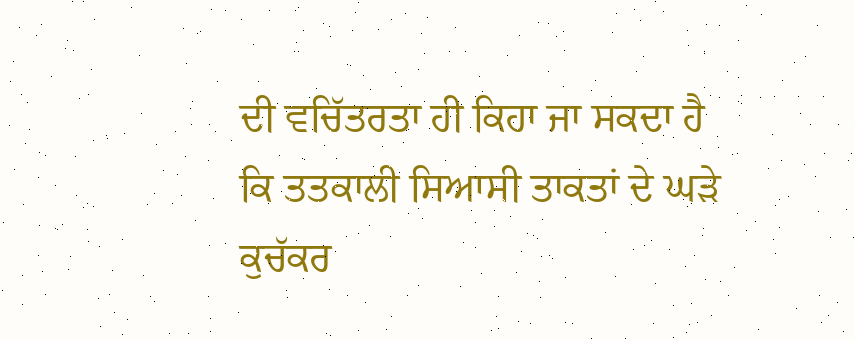ਦੀ ਵਚਿੱਤਰਤਾ ਹੀ ਕਿਹਾ ਜਾ ਸਕਦਾ ਹੈ ਕਿ ਤਤਕਾਲੀ ਸਿਆਸੀ ਤਾਕਤਾਂ ਦੇ ਘੜੇ ਕੁਚੱਕਰ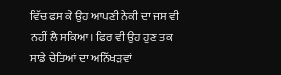ਵਿੱਚ ਫਸ ਕੇ ਉਹ ਆਪਣੀ ਨੇਕੀ ਦਾ ਜਸ ਵੀ ਨਹੀਂ ਲੈ ਸਕਿਆ। ਫਿਰ ਵੀ ਉਹ ਹੁਣ ਤਕ ਸਾਡੇ ਚੇਤਿਆਂ ਦਾ ਅਨਿੱਖੜਵਾਂ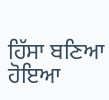ਹਿੱਸਾ ਬਣਿਆ ਹੋਇਆ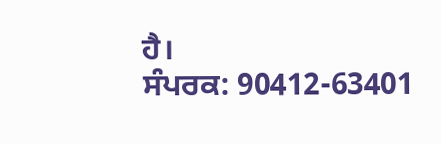ਹੈ।
ਸੰਪਰਕ: 90412-63401